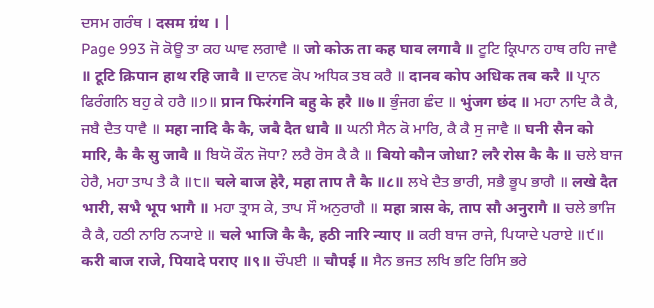ਦਸਮ ਗਰੰਥ । दसम ग्रंथ । |
Page 993 ਜੋ ਕੋਊ ਤਾ ਕਹ ਘਾਵ ਲਗਾਵੈ ॥ जो कोऊ ता कह घाव लगावै ॥ ਟੂਟਿ ਕ੍ਰਿਪਾਨ ਹਾਥ ਰਹਿ ਜਾਵੈ ॥ टूटि क्रिपान हाथ रहि जावै ॥ ਦਾਨਵ ਕੋਪ ਅਧਿਕ ਤਬ ਕਰੈ ॥ दानव कोप अधिक तब करै ॥ ਪ੍ਰਾਨ ਫਿਰੰਗਨਿ ਬਹੁ ਕੇ ਹਰੈ ॥੭॥ प्रान फिरंगनि बहु के हरै ॥७॥ ਭੁੰਜਗ ਛੰਦ ॥ भुंजग छंद ॥ ਮਹਾ ਨਾਦਿ ਕੈ ਕੈ, ਜਬੈ ਦੈਤ ਧਾਵੈ ॥ महा नादि कै कै, जबै दैत धावै ॥ ਘਨੀ ਸੈਨ ਕੋ ਮਾਰਿ, ਕੈ ਕੈ ਸੁ ਜਾਵੈ ॥ घनी सैन को मारि, कै कै सु जावै ॥ ਬਿਯੋ ਕੌਨ ਜੋਧਾ? ਲਰੈ ਰੋਸ ਕੈ ਕੈ ॥ बियो कौन जोधा? लरै रोस कै कै ॥ ਚਲੇ ਬਾਜ ਹੇਰੈ, ਮਹਾ ਤਾਪ ਤੈ ਕੈ ॥੮॥ चले बाज हेरै, महा ताप तै कै ॥८॥ ਲਖੇ ਦੈਤ ਭਾਰੀ, ਸਭੈ ਭੂਪ ਭਾਗੈ ॥ लखे दैत भारी, सभै भूप भागै ॥ ਮਹਾ ਤ੍ਰਾਸ ਕੇ, ਤਾਪ ਸੌ ਅਨੁਰਾਗੈ ॥ महा त्रास के, ताप सौ अनुरागै ॥ ਚਲੇ ਭਾਜਿ ਕੈ ਕੈ, ਹਠੀ ਨਾਰਿ ਨ੍ਯਾਏ ॥ चले भाजि कै कै, हठी नारि न्याए ॥ ਕਰੀ ਬਾਜ ਰਾਜੇ, ਪਿਯਾਦੇ ਪਰਾਏ ॥੯॥ करी बाज राजे, पियादे पराए ॥९॥ ਚੌਪਈ ॥ चौपई ॥ ਸੈਨ ਭਜਤ ਲਖਿ ਭਟਿ ਰਿਸਿ ਭਰੇ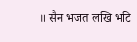॥ सैन भजत लखि भटि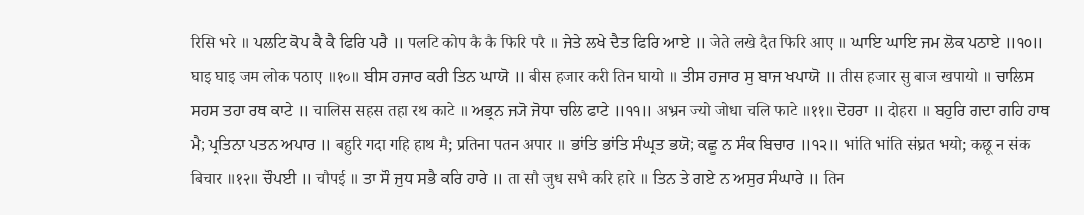रिसि भरे ॥ ਪਲਟਿ ਕੋਪ ਕੈ ਕੈ ਫਿਰਿ ਪਰੈ ॥ पलटि कोप कै कै फिरि परै ॥ ਜੇਤੇ ਲਖੇ ਦੈਤ ਫਿਰਿ ਆਏ ॥ जेते लखे दैत फिरि आए ॥ ਘਾਇ ਘਾਇ ਜਮ ਲੋਕ ਪਠਾਏ ॥੧੦॥ घाइ घाइ जम लोक पठाए ॥१०॥ ਬੀਸ ਹਜਾਰ ਕਰੀ ਤਿਨ ਘਾਯੋ ॥ बीस हजार करी तिन घायो ॥ ਤੀਸ ਹਜਾਰ ਸੁ ਬਾਜ ਖਪਾਯੋ ॥ तीस हजार सु बाज खपायो ॥ ਚਾਲਿਸ ਸਹਸ ਤਹਾ ਰਥ ਕਾਟੇ ॥ चालिस सहस तहा रथ काटे ॥ ਅਭ੍ਰਨ ਜ੍ਯੋ ਜੋਧਾ ਚਲਿ ਫਾਟੇ ॥੧੧॥ अभ्रन ज्यो जोधा चलि फाटे ॥११॥ ਦੋਹਰਾ ॥ दोहरा ॥ ਬਹੁਰਿ ਗਦਾ ਗਹਿ ਹਾਥ ਮੈ; ਪ੍ਰਤਿਨਾ ਪਤਨ ਅਪਾਰ ॥ बहुरि गदा गहि हाथ मै; प्रतिना पतन अपार ॥ ਭਾਂਤਿ ਭਾਂਤਿ ਸੰਘ੍ਰਤ ਭਯੋ; ਕਛੂ ਨ ਸੰਕ ਬਿਚਾਰ ॥੧੨॥ भांति भांति संघ्रत भयो; कछू न संक बिचार ॥१२॥ ਚੌਪਈ ॥ चौपई ॥ ਤਾ ਸੌ ਜੁਧ ਸਭੈ ਕਰਿ ਹਾਰੇ ॥ ता सौ जुध सभै करि हारे ॥ ਤਿਨ ਤੇ ਗਏ ਨ ਅਸੁਰ ਸੰਘਾਰੇ ॥ तिन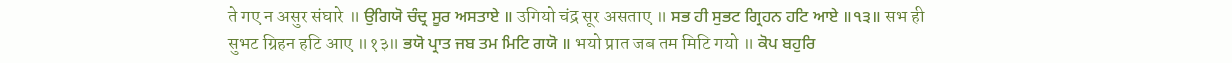ते गए न असुर संघारे ॥ ਉਗਿਯੋ ਚੰਦ੍ਰ ਸੂਰ ਅਸਤਾਏ ॥ उगियो चंद्र सूर असताए ॥ ਸਭ ਹੀ ਸੁਭਟ ਗ੍ਰਿਹਨ ਹਟਿ ਆਏ ॥੧੩॥ सभ ही सुभट ग्रिहन हटि आए ॥१३॥ ਭਯੋ ਪ੍ਰਾਤ ਜਬ ਤਮ ਮਿਟਿ ਗਯੋ ॥ भयो प्रात जब तम मिटि गयो ॥ ਕੋਪ ਬਹੁਰਿ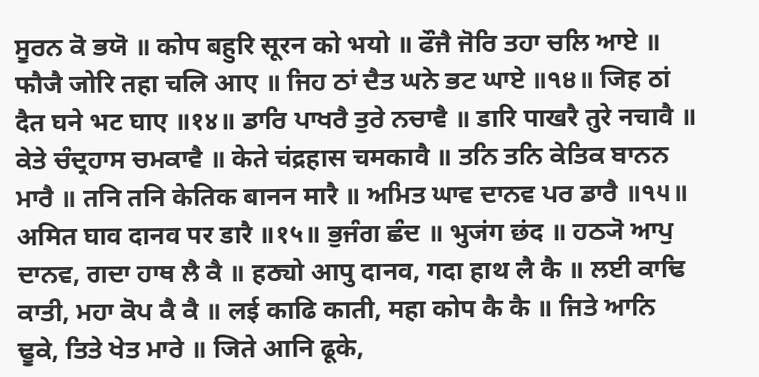ਸੂਰਨ ਕੋ ਭਯੋ ॥ कोप बहुरि सूरन को भयो ॥ ਫੌਜੈ ਜੋਰਿ ਤਹਾ ਚਲਿ ਆਏ ॥ फौजै जोरि तहा चलि आए ॥ ਜਿਹ ਠਾਂ ਦੈਤ ਘਨੇ ਭਟ ਘਾਏ ॥੧੪॥ जिह ठां दैत घने भट घाए ॥१४॥ ਡਾਰਿ ਪਾਖਰੈ ਤੁਰੇ ਨਚਾਵੈ ॥ डारि पाखरै तुरे नचावै ॥ ਕੇਤੇ ਚੰਦ੍ਰਹਾਸ ਚਮਕਾਵੈ ॥ केते चंद्रहास चमकावै ॥ ਤਨਿ ਤਨਿ ਕੇਤਿਕ ਬਾਨਨ ਮਾਰੈ ॥ तनि तनि केतिक बानन मारै ॥ ਅਮਿਤ ਘਾਵ ਦਾਨਵ ਪਰ ਡਾਰੈ ॥੧੫॥ अमित घाव दानव पर डारै ॥१५॥ ਭੁਜੰਗ ਛੰਦ ॥ भुजंग छंद ॥ ਹਠ੍ਯੋ ਆਪੁ ਦਾਨਵ, ਗਦਾ ਹਾਥ ਲੈ ਕੈ ॥ हठ्यो आपु दानव, गदा हाथ लै कै ॥ ਲਈ ਕਾਢਿ ਕਾਤੀ, ਮਹਾ ਕੋਪ ਕੈ ਕੈ ॥ लई काढि काती, महा कोप कै कै ॥ ਜਿਤੇ ਆਨਿ ਢੂਕੇ, ਤਿਤੇ ਖੇਤ ਮਾਰੇ ॥ जिते आनि ढूके,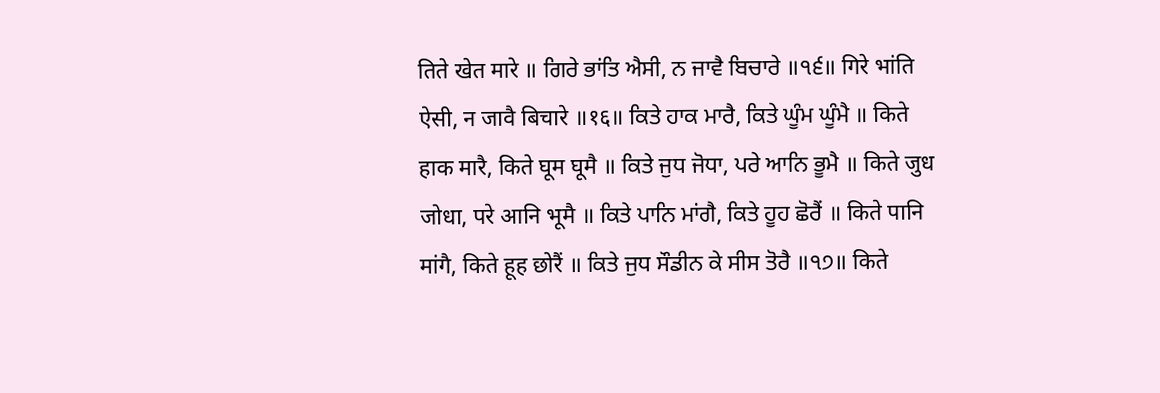तिते खेत मारे ॥ ਗਿਰੇ ਭਾਂਤਿ ਐਸੀ, ਨ ਜਾਵੈ ਬਿਚਾਰੇ ॥੧੬॥ गिरे भांति ऐसी, न जावै बिचारे ॥१६॥ ਕਿਤੇ ਹਾਕ ਮਾਰੈ, ਕਿਤੇ ਘੂੰਮ ਘੂੰਮੈ ॥ किते हाक मारै, किते घूम घूमै ॥ ਕਿਤੇ ਜੁਧ ਜੋਧਾ, ਪਰੇ ਆਨਿ ਭੂਮੈ ॥ किते जुध जोधा, परे आनि भूमै ॥ ਕਿਤੇ ਪਾਨਿ ਮਾਂਗੈ, ਕਿਤੇ ਹੂਹ ਛੋਰੈਂ ॥ किते पानि मांगै, किते हूह छोरैं ॥ ਕਿਤੇ ਜੁਧ ਸੌਡੀਨ ਕੇ ਸੀਸ ਤੋਰੈ ॥੧੭॥ किते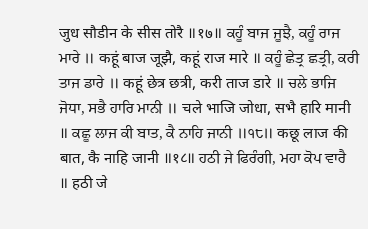जुध सौडीन के सीस तोरै ॥१७॥ ਕਹੂੰ ਬਾਜ ਜੂਝੈ, ਕਹੂੰ ਰਾਜ ਮਾਰੇ ॥ कहूं बाज जूझै, कहूं राज मारे ॥ ਕਹੂੰ ਛੇਤ੍ਰ ਛਤ੍ਰੀ, ਕਰੀ ਤਾਜ ਡਾਰੇ ॥ कहूं छेत्र छत्री, करी ताज डारे ॥ ਚਲੇ ਭਾਜਿ ਜੋਧਾ, ਸਭੈ ਹਾਰਿ ਮਾਨੀ ॥ चले भाजि जोधा, सभै हारि मानी ॥ ਕਛੂ ਲਾਜ ਕੀ ਬਾਤ, ਕੈ ਨਾਹਿ ਜਾਨੀ ॥੧੮॥ कछू लाज की बात, कै नाहि जानी ॥१८॥ ਹਠੀ ਜੇ ਫਿਰੰਗੀ, ਮਹਾ ਕੋਪ ਵਾਰੈ ॥ हठी जे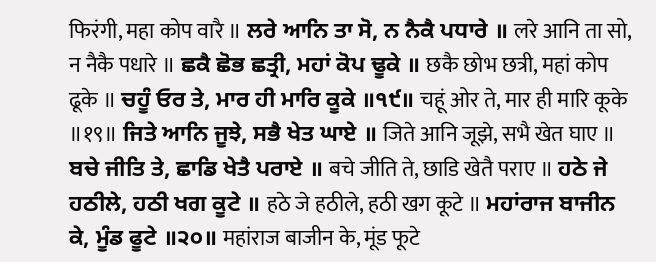फिरंगी, महा कोप वारै ॥ ਲਰੇ ਆਨਿ ਤਾ ਸੋ, ਨ ਨੈਕੈ ਪਧਾਰੇ ॥ लरे आनि ता सो, न नैकै पधारे ॥ ਛਕੈ ਛੋਭ ਛਤ੍ਰੀ, ਮਹਾਂ ਕੋਪ ਢੂਕੇ ॥ छकै छोभ छत्री, महां कोप ढूके ॥ ਚਹੂੰ ਓਰ ਤੇ, ਮਾਰ ਹੀ ਮਾਰਿ ਕੂਕੇ ॥੧੯॥ चहूं ओर ते, मार ही मारि कूके ॥१९॥ ਜਿਤੇ ਆਨਿ ਜੂਝੇ, ਸਭੈ ਖੇਤ ਘਾਏ ॥ जिते आनि जूझे, सभै खेत घाए ॥ ਬਚੇ ਜੀਤਿ ਤੇ, ਛਾਡਿ ਖੇਤੈ ਪਰਾਏ ॥ बचे जीति ते, छाडि खेतै पराए ॥ ਹਠੇ ਜੇ ਹਠੀਲੇ, ਹਠੀ ਖਗ ਕੂਟੇ ॥ हठे जे हठीले, हठी खग कूटे ॥ ਮਹਾਂਰਾਜ ਬਾਜੀਨ ਕੇ, ਮੂੰਡ ਫੂਟੇ ॥੨੦॥ महांराज बाजीन के, मूंड फूटे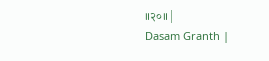॥२०॥ |
Dasam Granth |